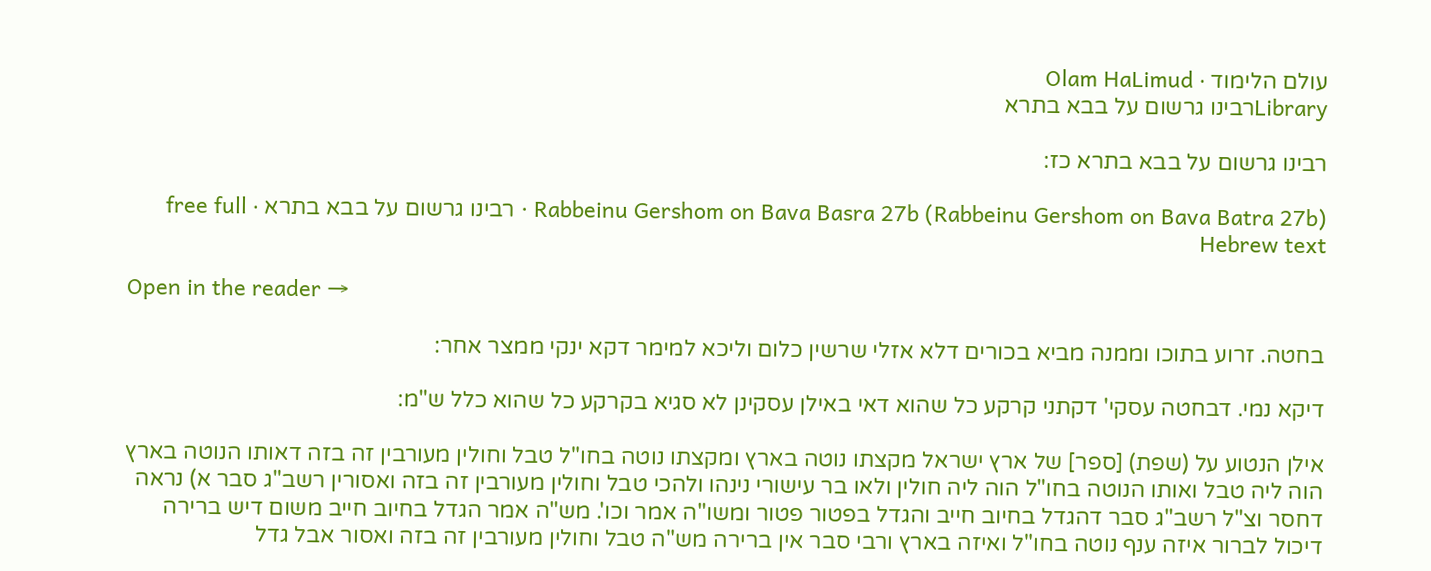עולם הלימוד · Olam HaLimud
Libraryרבינו גרשום על בבא בתרא

רבינו גרשום על בבא בתרא כז:

Rabbeinu Gershom on Bava Basra 27b (Rabbeinu Gershom on Bava Batra 27b) · רבינו גרשום על בבא בתרא · free full Hebrew text

Open in the reader →

בחטה. זרוע בתוכו וממנה מביא בכורים דלא אזלי שרשין כלום וליכא למימר דקא ינקי ממצר אחר:

דיקא נמי. דבחטה עסקי' דקתני קרקע כל שהוא דאי באילן עסקינן לא סגיא בקרקע כל שהוא כלל ש"מ:

אילן הנטוע על (שפת) [ספר] של ארץ ישראל מקצתו נוטה בארץ ומקצתו נוטה בחו"ל טבל וחולין מעורבין זה בזה דאותו הנוטה בארץ הוה ליה טבל ואותו הנוטה בחו"ל הוה ליה חולין ולאו בר עישורי נינהו ולהכי טבל וחולין מעורבין זה בזה ואסורין רשב"ג סבר א) נראה דחסר וצ"ל רשב"ג סבר דהגדל בחיוב חייב והגדל בפטור פטור ומשו"ה אמר וכו'. מש"ה אמר הגדל בחיוב חייב משום דיש ברירה דיכול לברור איזה ענף נוטה בחו"ל ואיזה בארץ ורבי סבר אין ברירה מש"ה טבל וחולין מעורבין זה בזה ואסור אבל גדל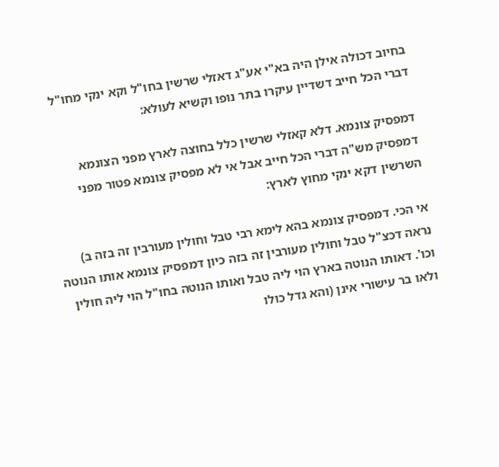בחיוב דכולה אילן היה בא"י אע"ג דאזלי שרשין בחו"ל וקא ינקי מחו"ל דברי הכל חייב דשדיין עיקרו בתר נופו וקשיא לעולא:

דמפסיק צונמא. דלא קאזלי שרשין כלל בחוצה לארץ מפני הצונמא דמפסיק מש"ה דברי הכל חייב אבל אי לא מפסיק צונמא פטור מפני השרשין דקא ינקי מחוץ לארץ:

אי הכי. דמפסיק צונמא בהא לימא רבי טבל וחולין מעורבין זה בזה ב) נראה דכצ"ל טבל וחולין מעורבין זה בזה כיון דמפסיק צונמא אותו הנוטה וכו'. דאותו הנוטה בארץ הוי ליה טבל ואותו הנוטה בחו"ל הוי ליה חולין ולאו בר עישורי אינן (והא גדל כולו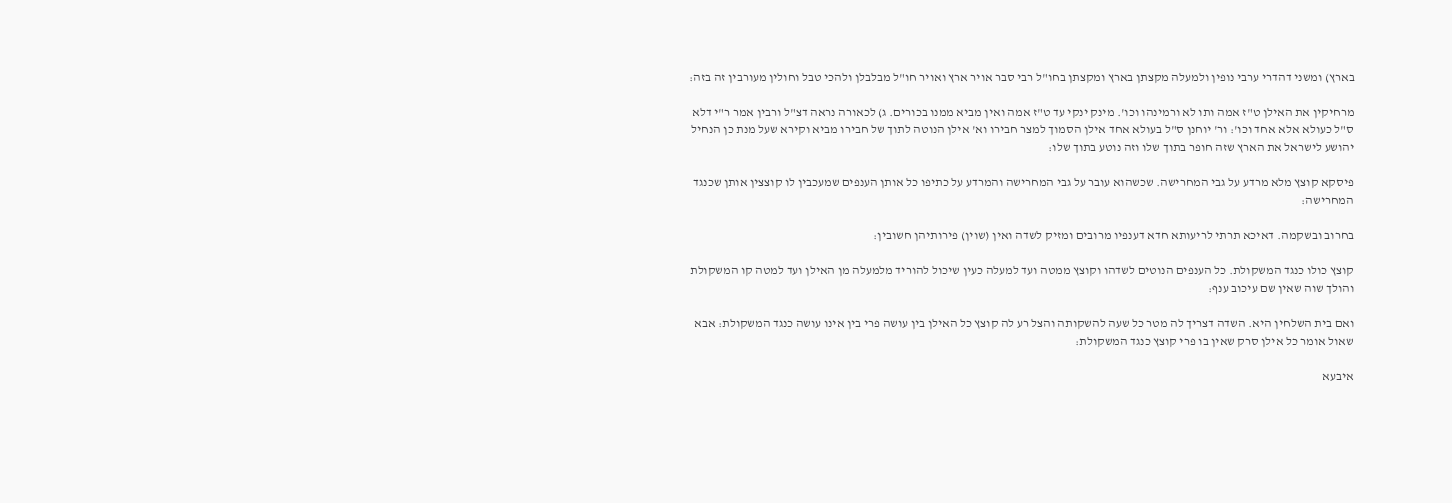בארץ) ומשני דהדרי ערבי נופין ולמעלה מקצתן בארץ ומקצתן בחו"ל רבי סבר אויר ארץ ואויר חו"ל מבלבלן ולהכי טבל וחולין מעורבין זה בזה:

מרחיקין את האילן ט"ז אמה ותו לא ורמינהו וכו'. מינק ינקי עד ט"ז אמה ואין מביא ממנו בכורים. ג) לכאורה נראה דצ"ל ורבין אמר ר"י דלא ס"ל כעולא אלא אחד וכו': ור' יוחנן ס"ל בעולא אחד אילן הסמוך למצר חבירו וא' אילן הנוטה לתוך של חבירו מביא וקירא שעל מנת כן הנחיל יהושע לישראל את הארץ שזה חופר בתוך שלו וזה נוטע בתוך שלו:

פיסקא קוצץ מלא מרדע על גבי המחרישה. שכשהוא עובר על גבי המחרישה והמרדע על כתיפו כל אותן הענפים שמעכבין לו קוצצין אותן שכנגד המחרישה:

בחרוב ובשקמה. דאיכא תרתי לריעותא חדא דענפיו מרובים ומזיק לשדה ואין (שוין) פירותיהן חשובין:

קוצץ כולו כנגד המשקולת. כל הענפים הנוטים לשדהו וקוצץ ממטה ועד למעלה כעין שיכול להוריד מלמעלה מן האילן ועד למטה קו המשקולת והולך שוה שאין שם עיכוב ענף:

ואם בית השלחין היא. השדה דצריך לה מטר כל שעה להשקותה והצל רע לה קוצץ כל האילן בין עושה פרי בין אינו עושה כנגד המשקולת: אבא שאול אומר כל אילן סרק שאין בו פרי קוצץ כנגד המשקולת:

איבעא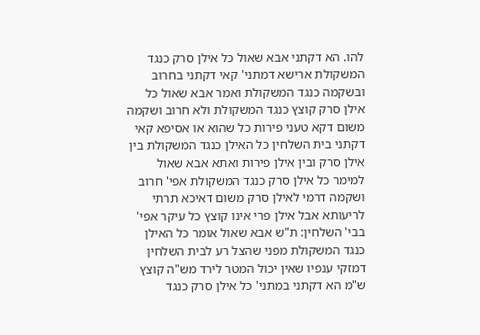להו. הא דקתני אבא שאול כל אילן סרק כנגד המשקולת ארישא דמתני' קאי דקתני בחרוב ובשקמה כנגד המשקולת ואמר אבא שאול כל אילן סרק קוצץ כנגד המשקולת ולא חרוב ושקמה משום דקא טעני פירות כל שהוא או אסיפא קאי דקתני בית השלחין כל האילן כנגד המשקולת בין אילן סרק ובין אילן פירות ואתא אבא שאול למימר כל אילן סרק כנגד המשקולת אפי' חרוב ושקמה דרמי לאילן סרק משום דאיכא תרתי לריעותא אבל אילן פרי אינו קוצץ כל עיקר אפי' בבי' השלחין: ת"ש אבא שאול אומר כל האילן כנגד המשקולת מפני שהצל רע לבית השלחין דמזקי ענפיו שאין יכול המטר לירד מש"ה קוצץ ש"מ הא דקתני במתני' כל אילן סרק כנגד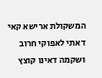המשקולת ארישא קאי דאתי לאפוקי חרוב ושקמה דאינו קוצץ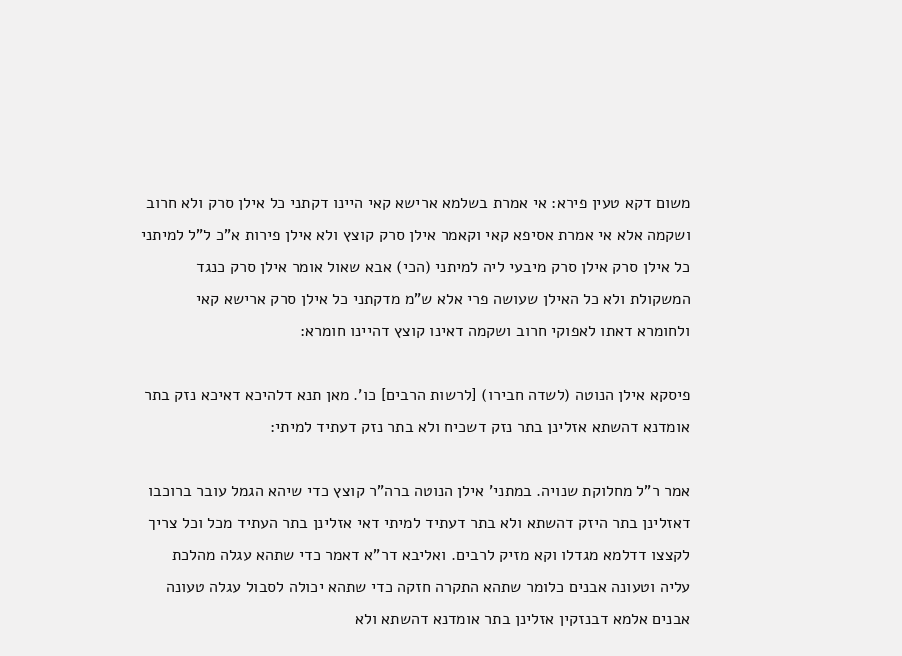משום דקא טעין פירא: אי אמרת בשלמא ארישא קאי היינו דקתני כל אילן סרק ולא חרוב ושקמה אלא אי אמרת אסיפא קאי וקאמר אילן סרק קוצץ ולא אילן פירות א"כ ל"ל למיתני כל אילן סרק אילן סרק מיבעי ליה למיתני (הכי) אבא שאול אומר אילן סרק כנגד המשקולת ולא כל האילן שעושה פרי אלא ש"מ מדקתני כל אילן סרק ארישא קאי ולחומרא דאתו לאפוקי חרוב ושקמה דאינו קוצץ דהיינו חומרא:

פיסקא אילן הנוטה (לשדה חבירו) [לרשות הרבים] כו'. מאן תנא דלהיכא דאיכא נזק בתר אומדנא דהשתא אזלינן בתר נזק דשכיח ולא בתר נזק דעתיד למיתי:

אמר ר"ל מחלוקת שנויה. במתני' אילן הנוטה ברה"ר קוצץ כדי שיהא הגמל עובר ברוכבו דאזלינן בתר היזק דהשתא ולא בתר דעתיד למיתי דאי אזלינן בתר העתיד מכל וכל צריך לקצצו דדלמא מגדלו וקא מזיק לרבים. ואליבא דר"א דאמר כדי שתהא עגלה מהלכת עליה וטעונה אבנים כלומר שתהא התקרה חזקה כדי שתהא יכולה לסבול עגלה טעונה אבנים אלמא דבנזקין אזלינן בתר אומדנא דהשתא ולא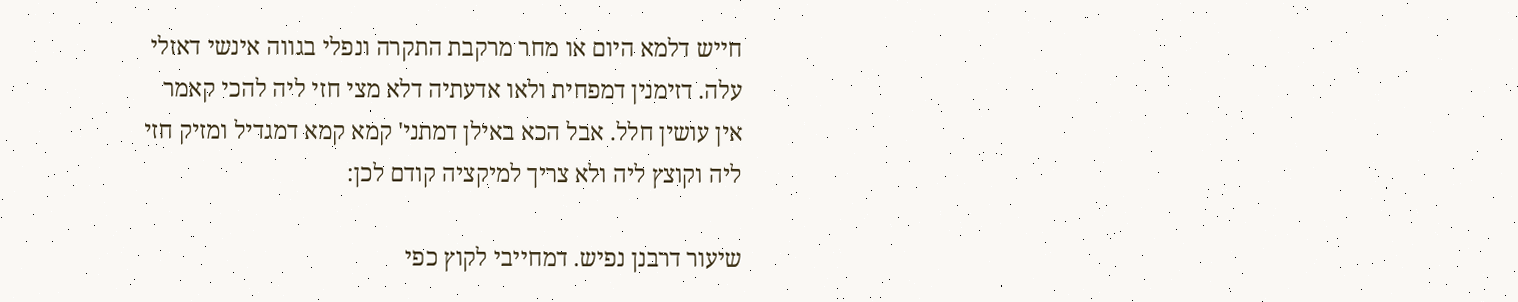חייש דלמא היום או מחר מרקבת התקרה ונפלי בגווה אינשי דאזלי עלה. דזימנין דמפחית ולאו אדעתיה דלא מצי חזי ליה להכי קאמר אין עושין חלל. אבל הכא באילן דמתני' קמא קמא דמגדיל ומזיק חזי ליה וקוצץ ליה ולא צריך למיקציה קודם לכן:

שיעור דרבנן נפיש. דמחייבי לקוץ כפי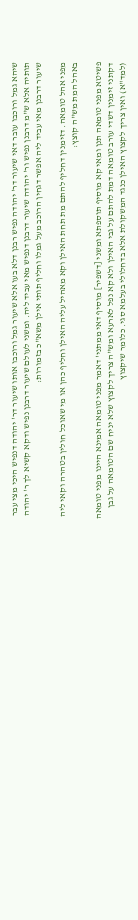שיהא גמל ורוכבו עובר דאי שיעור דר' יהודה נפיש רבנן דלא בעו אלא שיעור גמל ורוכבו אותו שיעור דר' יהודה דנפיש היכי מצי עבר תותיה אלא ש"מ דרבנן נפיש ור' יהודה שיעור דרבנן דנפיש מאי עביד ליה. ומשני לעולם שיעור דרבנן נפיש ודקא קשיא לך ר' יהודה שיעור דרבנן מאי עביד ליה אפשר דגחין הרוכב מעל גמלו וחליף תותי אילן משא"כ בזמורות:

מפני אהל טומאה. דזימנין דחליף להתם מת תחת האילן וקא מאהיל עליה האילן וחליף כהן או מי שאוכל חולין בטהרה וקאי ליה באהל המת מש"ה קוצץ:

פשיטא מפני טומאה תנן ומאי קא מוסיף תוספתא ומשני [דשפיר] מוסיף דאי ממתני' דאמר מפני טומאה אמינא היינו מפני טומאה דקתני זימנין דשדי עורב טומאה דמת להתם על גבי האילן ולא קא נפל לארעא ומש"ה צריך לקצוץ שלא יניח שם הטומאה על גבן (למד"א) ואין צריך לקצוץ האילן כנגד המשקולת אלא בדחלולי בעלמא סגי. כלומר שיקצוץ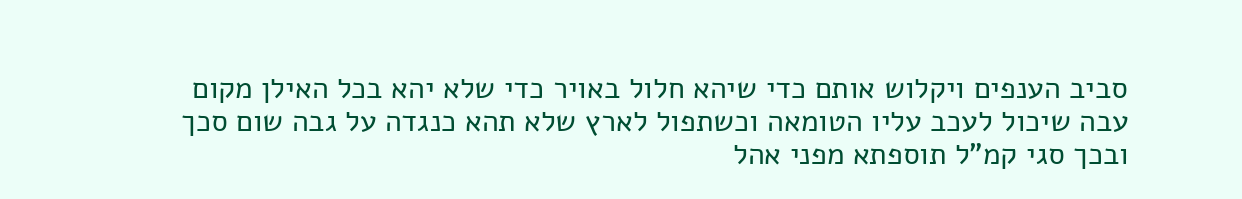סביב הענפים ויקלוש אותם כדי שיהא חלול באויר כדי שלא יהא בכל האילן מקום עבה שיכול לעכב עליו הטומאה וכשתפול לארץ שלא תהא כנגדה על גבה שום סכך ובכך סגי קמ"ל תוספתא מפני אהל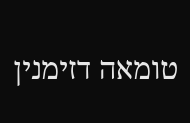טומאה דזימנין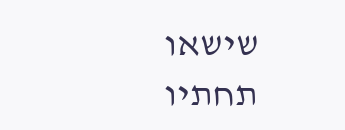שישאו תחתיו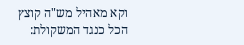וקא מאהיל מש"ה קוצץ הכל כנגד המשקולת: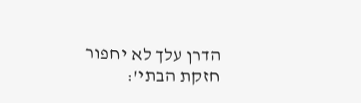הדרן עלך לא יחפור חזקת הבתי':